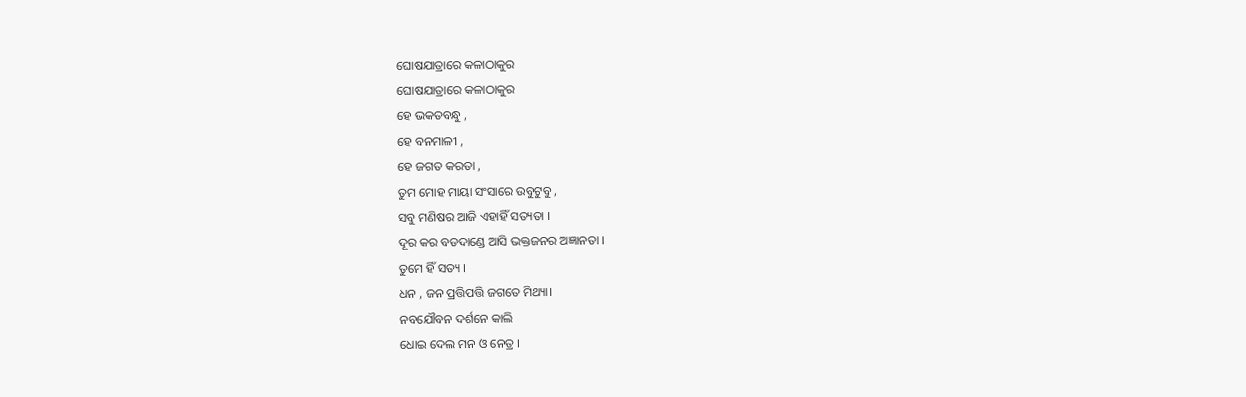ଘୋଷଯାତ୍ରାରେ କଳାଠାକୁର
ଘୋଷଯାତ୍ରାରେ କଳାଠାକୁର
ହେ ଭକତବନ୍ଧୁ ,
ହେ ବନମାଳୀ ,
ହେ ଜଗତ କରତା ,
ତୁମ ମୋହ ମାୟା ସଂସାରେ ଉବୁଟୁବୁ ,
ସବୁ ମଣିଷର ଆଜି ଏହାହିଁ ସତ୍ୟତା ।
ଦୂର କର ବଡଦାଣ୍ଡେ ଆସି ଭକ୍ତଜନର ଅଜ୍ଞାନତା ।
ତୁମେ ହିଁ ସତ୍ୟ ।
ଧନ , ଜନ ପ୍ରତ୍ତିପତ୍ତି ଜଗତେ ମିଥ୍ୟା।
ନବଯୌବନ ଦର୍ଶନେ କାଲି
ଧୋଇ ଦେଲ ମନ ଓ ନେତ୍ର ।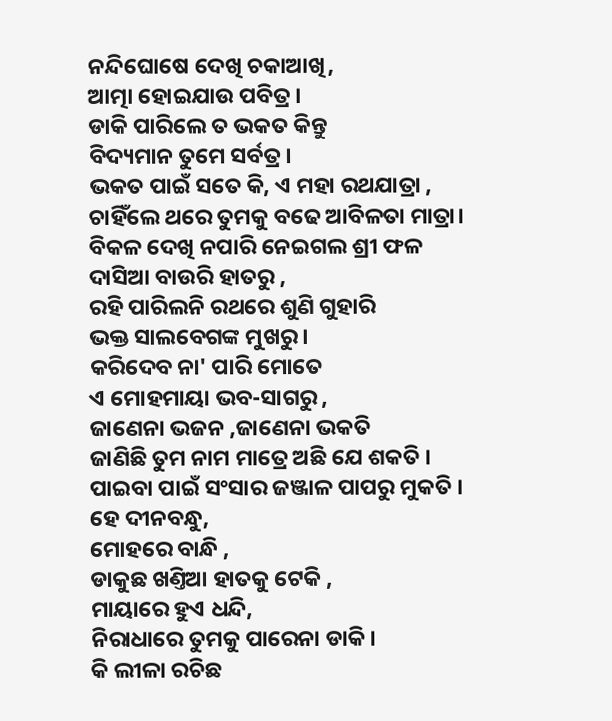ନନ୍ଦିଘୋଷେ ଦେଖି ଚକାଆଖି,
ଆତ୍ମା ହୋଇଯାଉ ପବିତ୍ର।
ଡାକି ପାରିଲେ ତ ଭକତ କିନ୍ତୁ
ବିଦ୍ୟମାନ ତୁମେ ସର୍ବତ୍ର।
ଭକତ ପାଇଁ ସତେ କି, ଏ ମହା ରଥଯାତ୍ରା ,
ଚାହିଁଲେ ଥରେ ତୁମକୁ ବଢେ ଆବିଳତା ମାତ୍ରା।
ବିକଳ ଦେଖି ନପାରି ନେଇଗଲ ଶ୍ରୀ ଫଳ
ଦାସିଆ ବାଉରି ହାତରୁ ,
ରହି ପାରିଲନି ରଥରେ ଶୁଣି ଗୁହାରି
ଭକ୍ତ ସାଲବେଗଙ୍କ ମୁଖରୁ ।
କରିଦେବ ନା' ପାରି ମୋତେ
ଏ ମୋହମାୟା ଭବ-ସାଗରୁ ,
ଜାଣେନା ଭଜନ ,ଜାଣେନା ଭକତି
ଜାଣିଛି ତୁମ ନାମ ମାତ୍ରେ ଅଛି ଯେ ଶକତି ।
ପାଇବା ପାଇଁ ସଂସାର ଜଞ୍ଜାଳ ପାପରୁ ମୁକତି ।
ହେ ଦୀନବନ୍ଧୁ,
ମୋହରେ ବାନ୍ଧି ,
ଡାକୁଛ ଖଣ୍ତିଆ ହାତକୁ ଟେକି ,
ମାୟାରେ ହୁଏ ଧନ୍ଦି,
ନିରାଧାରେ ତୁମକୁ ପାରେନା ଡାକି।
କି ଲୀଳା ରଚିଛ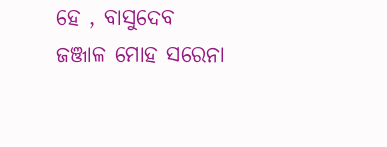ହେ , ବାସୁଦେବ
ଜଞ୍ଜାଳ ମୋହ ସରେନା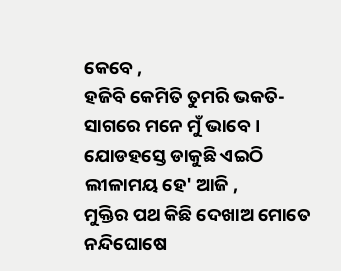କେବେ ,
ହଜିବି କେମିତି ତୁମରି ଭକତି-
ସାଗରେ ମନେ ମୁଁ ଭାବେ ।
ଯୋଡହସ୍ତେ ଡାକୁଛି ଏଇଠି
ଲୀଳାମୟ ହେ' ଆଜି ,
ମୁକ୍ତିର ପଥ କିଛି ଦେଖାଅ ମୋତେ
ନନ୍ଦିଘୋଷେ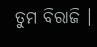ତୁମ ବିରାଜି ।